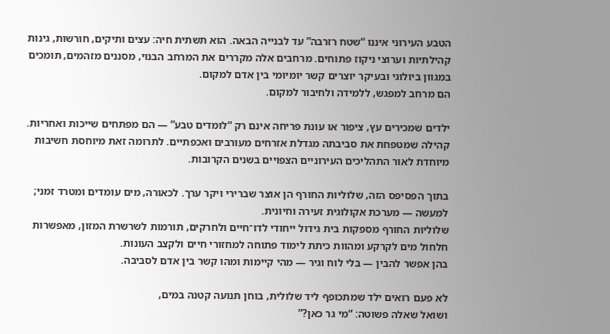הטבע העירוני איננו “שטח רזרבה” עד לבנייה הבאה. הוא תשתית חיה: עצים ותיקים, חורשות, גינות קהילתיות וערוצי ניקוז פתוחים. מרחבים אלה מקררים את המרחב הבנוי, מסננים מזהמים, תומכים במגוון ביולוגי ובעיקר יוצרים קשר יומיומי בין אדם למקום.
הם מרחב למפגש, ללמידה ולחיבור למקום.

ילדים שמכירים עץ, ציפור או עונת פריחה אינם רק “לומדים טבע” — הם מפתחים שייכות ואחריות. קהילה שמטפחת את סביבתה מגדלת אזרחים מעורבים ואכפתיים. לתרומה זאת מיוחסת חשיבות מיוחדת לאור התהליכים העירוניים הצפויים בשנים הקרובות.

בתוך הפסיפס הזה, שלוליות החורף הן אוצר שברירי ויקר ערך. לכאורה, מים עומדים ומטרד זמני; למעשה — מערכת אקולוגית זעירה וחיונית.
שלוליות החורף מספקות בית גידול ייחודי לדו־חיים ולחרקים, תורמות לשרשרת המזון, מאפשרות חלחול מים לקרקע ומהוות כיתת לימוד פתוחה למחזורי חיים ולקצב העונות.
בהן אפשר להבין — בלי לוח וגיר — מהי קיימות ומהו קשר בין אדם לסביבה.

לא פעם רואים ילד שמתכופף ליד שלולית, בוחן תנועה קטנה במים,
ושואל שאלה פשוטה: “מי גר כאן?”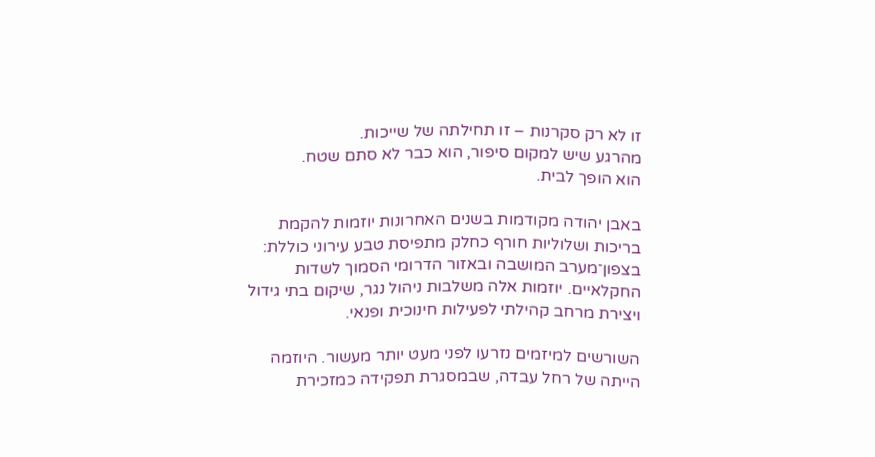זו לא רק סקרנות – זו תחילתה של שייכות.
מהרגע שיש למקום סיפור, הוא כבר לא סתם שטח.
הוא הופך לבית.

באבן יהודה מקודמות בשנים האחרונות יוזמות להקמת בריכות ושלוליות חורף כחלק מתפיסת טבע עירוני כוללת: בצפון־מערב המושבה ובאזור הדרומי הסמוך לשדות החקלאיים. יוזמות אלה משלבות ניהול נגר, שיקום בתי גידול ויצירת מרחב קהילתי לפעילות חינוכית ופנאי.

השורשים למיזמים נזרעו לפני מעט יותר מעשור. היוזמה הייתה של רחל עבדה, שבמסגרת תפקידה כמזכירת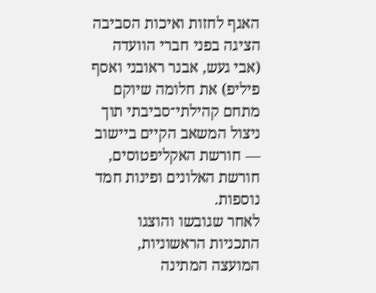האגף לחזות ואיכות הסביבה הציגה בפני חברי הוועדה (אבי געש, אבנר ראובני ואסף פיליפ) את חלומה שיוקם מתחם קהילתי־סביבתי תוך ניצול המשאב הקיים ביישוב — חורשת האקליפטוסים, חורשת האלונים ופינות חמד נוספות.
לאחר שגובשו והוצגו התכניות הראשוניות, המועצה המתינה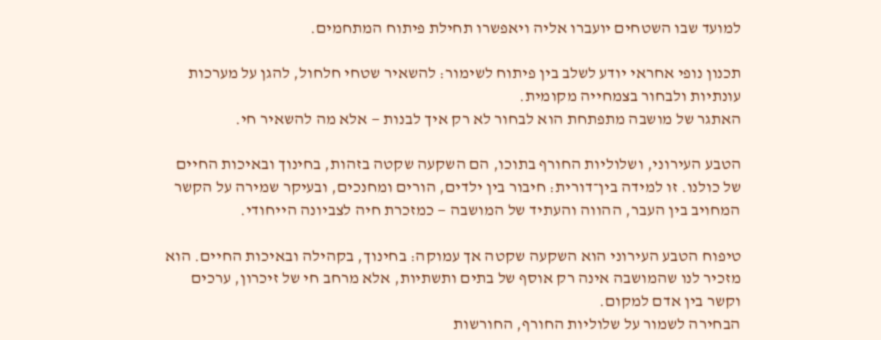למועד שבו השטחים יועברו אליה ויאפשרו תחילת פיתוח המתחמים.

תכנון נופי אחראי יודע לשלב בין פיתוח לשימור: להשאיר שטחי חלחול, להגן על מערכות עונתיות ולבחור בצמחייה מקומית.
האתגר של מושבה מתפתחת הוא לבחור לא רק איך לבנות — אלא מה להשאיר חי.

הטבע העירוני, ושלוליות החורף בתוכו, הם השקעה שקטה בזהות, בחינוך ובאיכות החיים של כולנו. זו למידה בין־דורית: חיבור בין ילדים, הורים ומחנכים, ובעיקר שמירה על הקשר המחויב בין העבר, ההווה והעתיד של המושבה — כמזכרת חיה לצביונה הייחודי.

טיפוח הטבע העירוני הוא השקעה שקטה אך עמוקה: בחינוך, בקהילה ובאיכות החיים. הוא מזכיר לנו שהמושבה אינה רק אוסף של בתים ותשתיות, אלא מרחב חי של זיכרון, ערכים וקשר בין אדם למקום.
הבחירה לשמור על שלוליות החורף, החורשות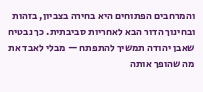והמרחבים הפתוחים היא בחירה בצביון, בזהות ובחינוך הדור הבא לאחריות סביבתית. כך נבטיח שאבן יהודה תמשיך להתפתח — מבלי לאבד את מה שהופך אותה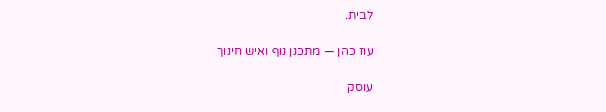לבית.

עוז כהן — מתכנן נוף ואיש חינוך

עוסק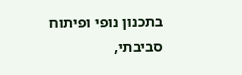בתכנון נופי ופיתוח סביבתי,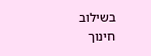בשילוב חינוך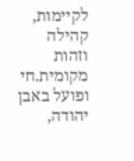לקיימות, קהילה וזהות מקומית.חי ופועל באבן יהודה,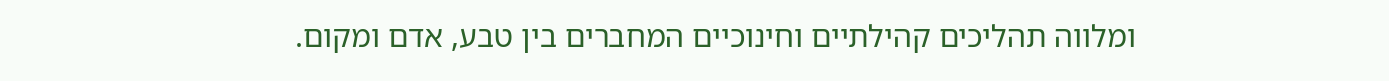ומלווה תהליכים קהילתיים וחינוכיים המחברים בין טבע, אדם ומקום.